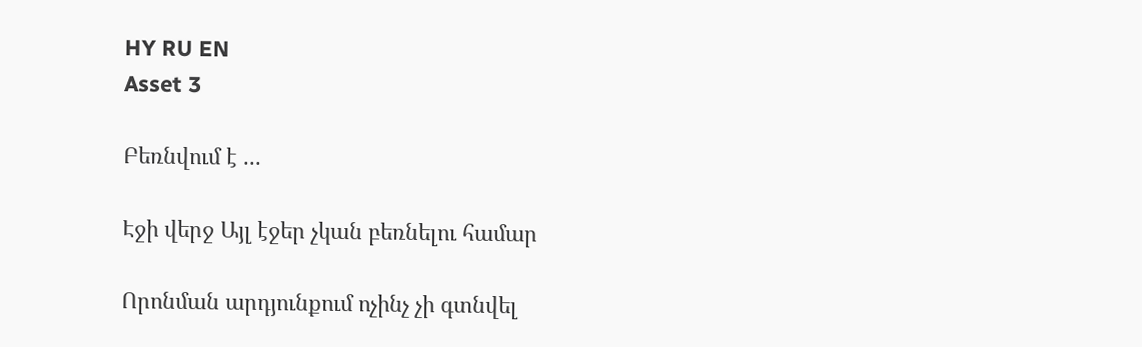HY RU EN
Asset 3

Բեռնվում է ...

Էջի վերջ Այլ էջեր չկան բեռնելու համար

Որոնման արդյունքում ոչինչ չի գտնվել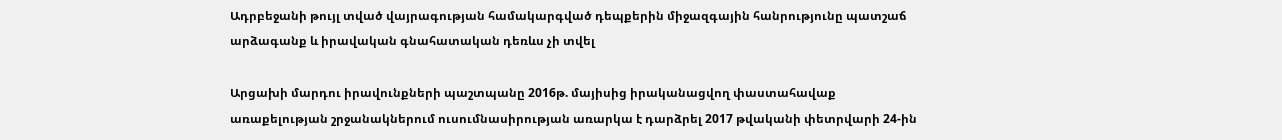Ադրբեջանի թույլ տված վայրագության համակարգված դեպքերին միջազգային հանրությունը պատշաճ արձագանք և իրավական գնահատական դեռևս չի տվել

Արցախի մարդու իրավունքների պաշտպանը 2016թ. մայիսից իրականացվող փաստահավաք առաքելության շրջանակներում ուսումնասիրության առարկա է դարձրել 2017 թվականի փետրվարի 24-ին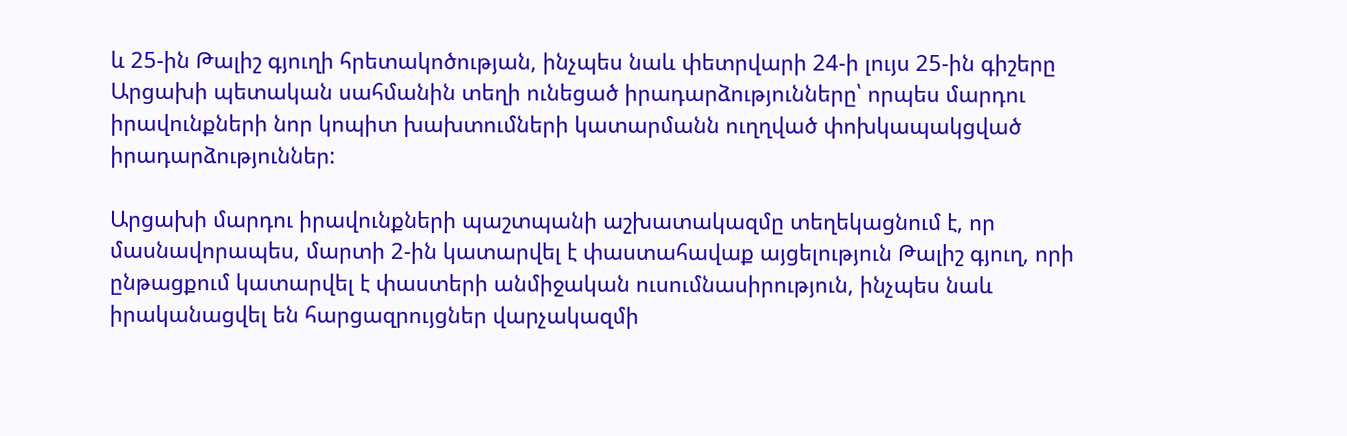և 25-ին Թալիշ գյուղի հրետակոծության, ինչպես նաև փետրվարի 24-ի լույս 25-ին գիշերը Արցախի պետական սահմանին տեղի ունեցած իրադարձությունները՝ որպես մարդու իրավունքների նոր կոպիտ խախտումների կատարմանն ուղղված փոխկապակցված իրադարձություններ:

Արցախի մարդու իրավունքների պաշտպանի աշխատակազմը տեղեկացնում է, որ մասնավորապես, մարտի 2-ին կատարվել է փաստահավաք այցելություն Թալիշ գյուղ, որի ընթացքում կատարվել է փաստերի անմիջական ուսումնասիրություն, ինչպես նաև իրականացվել են հարցազրույցներ վարչակազմի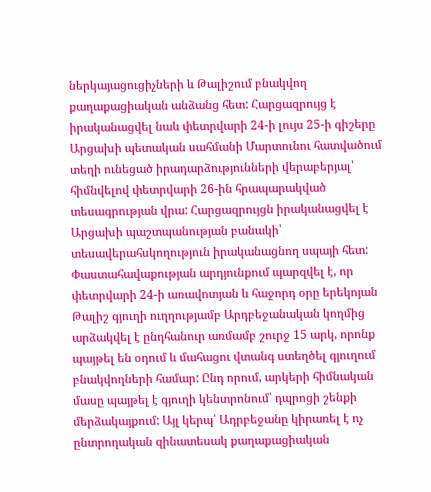ներկայացուցիչների և Թալիշում բնակվող քաղաքացիական անձանց հետ: Հարցազրույց է իրականացվել նաև փետրվարի 24-ի լույս 25-ի գիշերը Արցախի պետական սահմանի Մարտունու հատվածում տեղի ունեցած իրադարձությունների վերաբերյալ՝ հիմնվելով փետրվարի 26-ին հրապարակված տեսագրության վրա: Հարցազրույցն իրականացվել է Արցախի պաշտպանության բանակի՝ տեսավերահսկողություն իրականացնող սպայի հետ:
Փաստահավաքության արդյունքում պարզվել է, որ փետրվարի 24-ի առավոտյան և հաջորդ օրը երեկոյան Թալիշ գյուղի ուղղությամբ Արդբեջանական կողմից արձակվել է ընդհանուր առմամբ շուրջ 15 արկ, որոնք պայթել են օդում և մահացու վտանգ ստեղծել գյուղում բնակվողների համար: Ընդ որում, արկերի հիմնական մասը պայթել է գյուղի կենտրոնում՝ դպրոցի շենքի մերձակայքում: Այլ կերպ՝ Ադրբեջանը կիրառել է ոչ ընտրողական զինատեսակ քաղաքացիական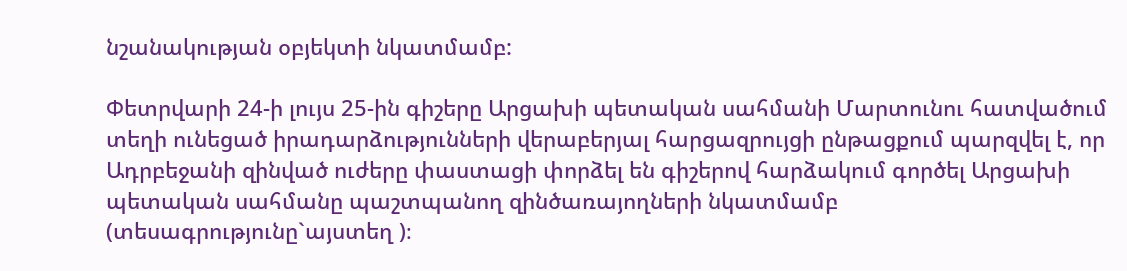նշանակության օբյեկտի նկատմամբ:

Փետրվարի 24-ի լույս 25-ին գիշերը Արցախի պետական սահմանի Մարտունու հատվածում տեղի ունեցած իրադարձությունների վերաբերյալ հարցազրույցի ընթացքում պարզվել է, որ Ադրբեջանի զինված ուժերը փաստացի փորձել են գիշերով հարձակում գործել Արցախի պետական սահմանը պաշտպանող զինծառայողների նկատմամբ (տեսագրությունը`այստեղ )։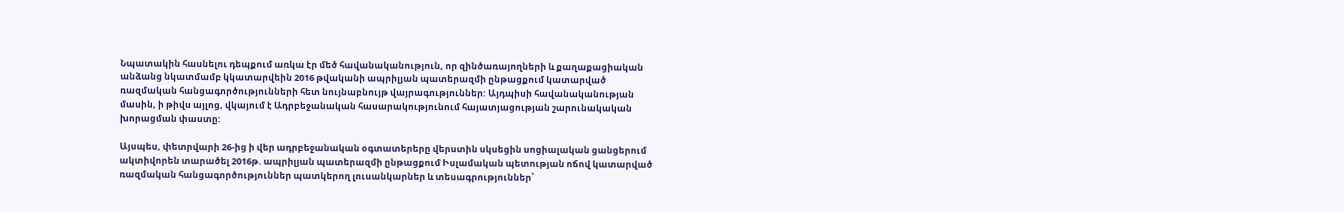Նպատակին հասնելու դեպքում առկա էր մեծ հավանականություն, որ զինծառայողների և քաղաքացիական անձանց նկատմամբ կկատարվեին 2016 թվականի ապրիլյան պատերազմի ընթացքում կատարված ռազմական հանցագործությունների հետ նույնաբնույթ վայրագություններ: Այդպիսի հավանականության մասին, ի թիվս այլոց, վկայում է Ադրբեջանական հասարակությունում հայատյացության շարունակական խորացման փաստը:

Այսպես, փետրվարի 26-ից ի վեր ադրբեջանական օգտատերերը վերստին սկսեցին սոցիալական ցանցերում ակտիվորեն տարածել 2016թ. ապրիլյան պատերազմի ընթացքում Իսլամական պետության ոճով կատարված ռազմական հանցագործություններ պատկերող լուսանկարներ և տեսագրություններ՝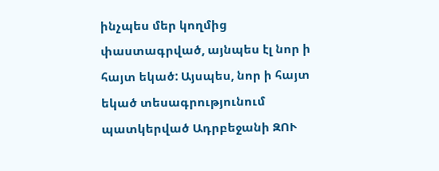ինչպես մեր կողմից փաստագրված, այնպես էլ նոր ի հայտ եկած: Այսպես, նոր ի հայտ եկած տեսագրությունում պատկերված Ադրբեջանի ԶՈՒ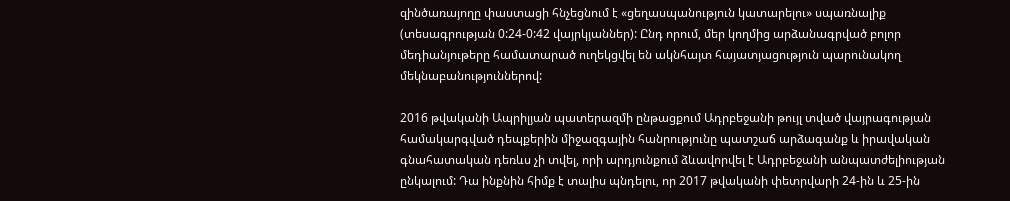զինծառայողը փաստացի հնչեցնում է «ցեղասպանություն կատարելու» սպառնալիք (տեսագրության 0:24-0:42 վայրկյաններ): Ընդ որում, մեր կողմից արձանագրված բոլոր մեդիանյութերը համատարած ուղեկցվել են ակնհայտ հայատյացություն պարունակող մեկնաբանություններով:

2016 թվականի Ապրիլյան պատերազմի ընթացքում Ադրբեջանի թույլ տված վայրագության համակարգված դեպքերին միջազգային հանրությունը պատշաճ արձագանք և իրավական գնահատական դեռևս չի տվել, որի արդյունքում ձևավորվել է Ադրբեջանի անպատժելիության ընկալում: Դա ինքնին հիմք է տալիս պնդելու, որ 2017 թվականի փետրվարի 24-ին և 25-ին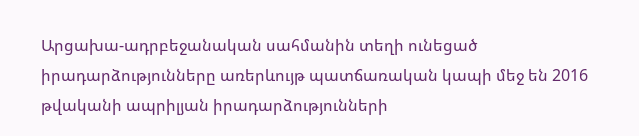Արցախա-ադրբեջանական սահմանին տեղի ունեցած իրադարձությունները առերևույթ պատճառական կապի մեջ են 2016 թվականի ապրիլյան իրադարձությունների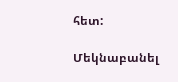հետ:

Մեկնաբանել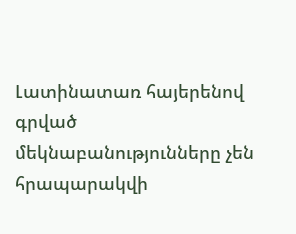Լատինատառ հայերենով գրված մեկնաբանությունները չեն հրապարակվի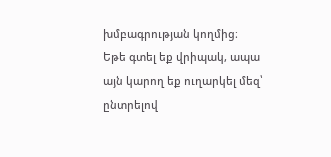խմբագրության կողմից։
Եթե գտել եք վրիպակ, ապա այն կարող եք ուղարկել մեզ՝ ընտրելով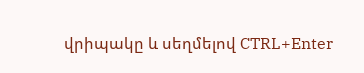վրիպակը և սեղմելով CTRL+Enter